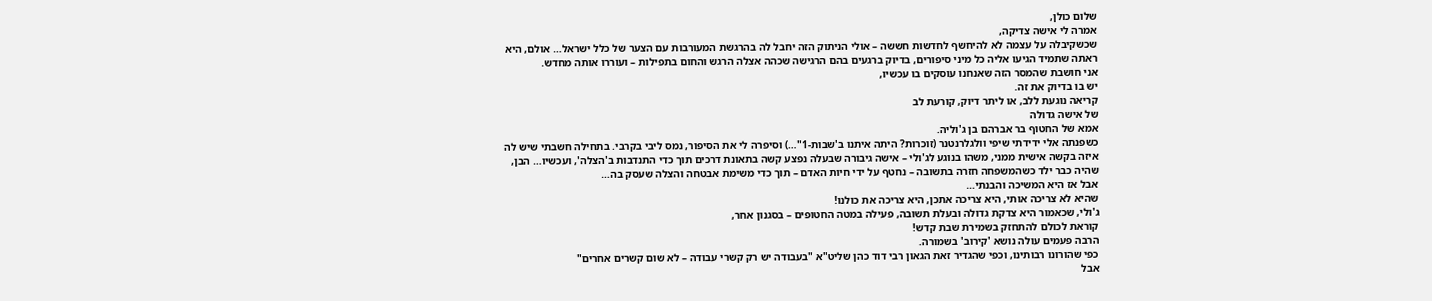שלום כולן,
אמרה לי אישה צדיקה,
שכשקיבלה על עצמה לא להיחשף לחדשות חששה – אולי הניתוק הזה יחבל לה בהרגשת המעורבות עם הצער של כלל ישראל… אולם, היא ראתה שתמיד הגיעו אליה כל מיני סיפורים, בדיוק ברגעים בהם הרגישה שכהה אצלה הרגש והחום בתפילות – ועוררו אותה מחדש.
אני חושבת שהמסר הזה שאנחנו עוסקים בו עכשיו,
יש בו בדיוק את זה.
קריאה נוגעת ללב, או ליתר דיוק, קורעת לב
של אישה גדולה
אמא של החטוף בר אברהם בן ג'וליה.
כשפנתה אלי ידידתי שיפי וולגלרנטנר (זוכרות? היתה איתנו ב'שבות-1"…) וסיפרה לי את הסיפור, נמס ליבי בקרבי. בתחילה חשבתי שיש לה איזה בקשה אישית ממני, משהו בנוגע לג'ולי – אישה גיבורה שבעלה נפצע קשה בתאונת דרכים תוך כדי התנדבות ב'הצלה', ועכשיו… הבן, שהיה כבר ילד כשהמשפחה חזרה בתשובה – נחטף על ידי חיות האדם – תוך כדי משימת אבטחה והצלה שעסק בה…
אבל אז היא המשיכה והבנתי…
שהיא לא צריכה אותי, היא צריכה אתכן, היא צריכה את כולנו!
ג'ולי, שכאמור היא צדקת גדולה ובעלת תשובה, פעילה במטה החטופים – בסגנון אחר,
קוראת לכולם להתחזק בשמירת שבת קדש!
הרבה פעמים עולה נושא 'קירוב' בשמורה.
כפי שהורונו רבותינו, וכפי שהגדיר זאת הגאון רבי דוד כהן שליט"א "בעבודה יש רק קשרי עבודה – לא שום קשרים אחרים"
אבל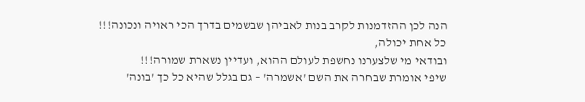הנה לכן ההזדמנות לקרב בנות לאביהן שבשמים בדרך הכי ראויה ונכונה!!!
כל אחת יכולה,
ובודאי מי שלצערנו נחשפת לעולם ההוא, ועדיין נשארת שמורה!!!
שיפי אומרת שבחרה את השם 'אשמרה' – גם בגלל שהיא כל כך 'בונה'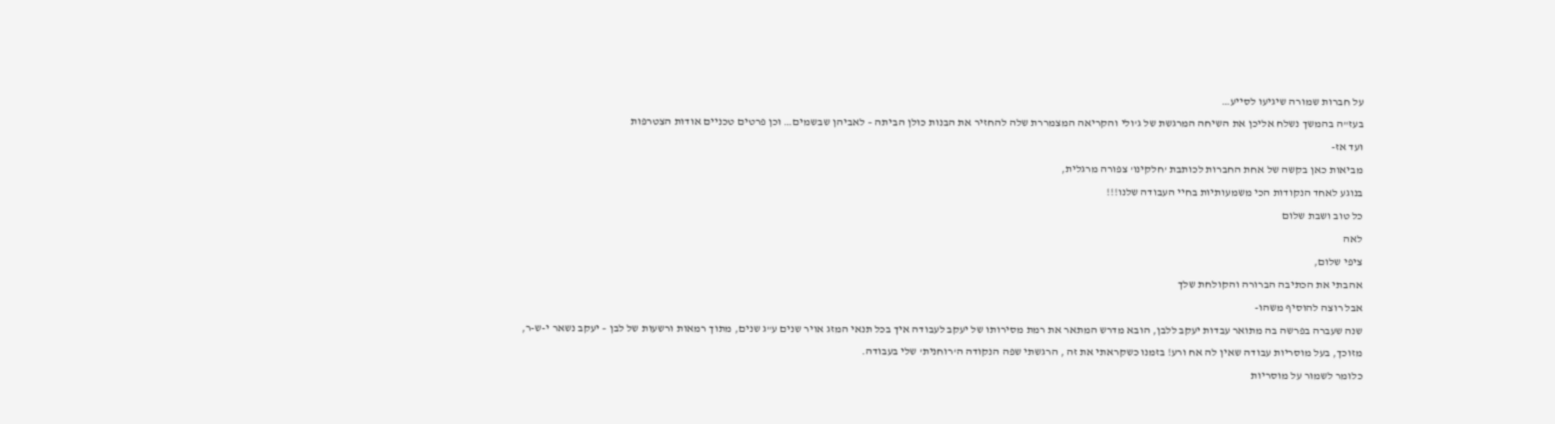על חברות שמורה שיגיעו לסייע…
בעז"ה בהמשך נשלח אליכן את השיחה המרגשת של ג'ולי והקריאה המצמררת שלה להחזיר את הבנות כולן הביתה – לאביהן שבשמים… וכן פרטים טכניים אודות הצטרפות
ועד אז-
מביאות כאן בקשה של אחת החברות לכותבת 'חלקינו' צפורה מרגלית,
בנוגע לאחד הנקודות הכי משמעותיות בחיי העבודה שלנו!!!
כל טוב ושבת שלום
לאה
ציפי שלום,
אהבתי את הכתיבה הברורה והקולחת שלך
אבל רוצה להוסיף משהו-
שנה שעברה בפרשה בה מתואר עבדות יעקב ללבן, הובא מדרש המתאר את רמת מסירותו של יעקב לעבודה איך בכל תנאי המזג אויר שנים ע"ג שנים, מתוך רמאות ורשעות של לבן – יעקב נשאר י-ש-ר, מזוכך, בעל מוסריות עבודה שאין לה אח ורע! בזמנו כשקראתי את זה , הרגשתי שפה הנקודה ה'רוחנית' שלי בעבודה.
כלומר לשמור על מוסריות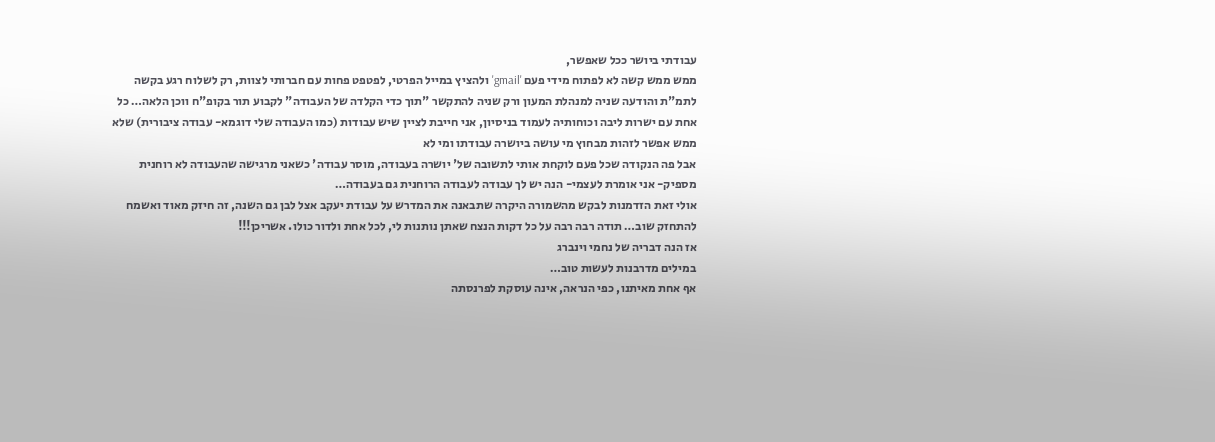עבודתי ביושר ככל שאפשר,
ממש ממש קשה לא לפתוח מידי פעם 'gmail' ולהציץ במייל הפרטי, לפטפט פחות עם חברותי לצוות, רק לשלוח רגע בקשה לתמ"ת והודעה שניה למנהלת המעון ורק שניה להתקשר "תוך כדי הקלדה של העבודה" לקבוע תור בקופ"ח ווכן הלאה… כל אחת עם ישרות ליבה וכוחותיה לעמוד בניסיון, אני חייבת לציין שיש עבודות (כמו העבודה שלי דוגמא- עבודה ציבורית) שלא ממש אפשר לזהות מבחוץ מי עושה ביושרה עבודתו ומי לא
אבל פה הנקודה שכל פעם לוקחת אותי לתשובה של' יושרה בעבודה, מוסר עבודה' כשאני מרגישה שהעבודה לא רוחנית מספיק- אני אומרת לעצמי- הנה יש לך עבודה לעבודה הרוחנית גם בעבודה…
אולי זאת הזדמנות לבקש מהשמורה היקרה שתבאנה את המדרש על עבודת יעקב אצל לבן גם השנה, זה חיזק מאוד ואשמח להתחזק שוב… תודה רבה רבה על כל דקות הנצח שאתן נותנות לי, לכל אחת ולדור כולו. אשריכן!!!
אז הנה דבריה של נחמי וינברג
במילים מדרבנות לעשות טוב…
אף אחת מאיתנו, כפי הנראה, אינה עוסקת לפרנסתה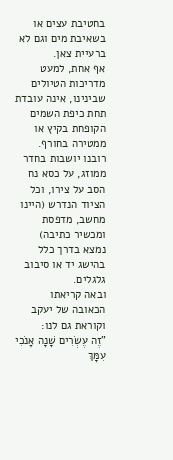בחטיבת עצים או בשאיבת מים וגם לא ברעיית צאן.
אף אחת, למעט מדריכות הטיולים שבינינו, אינה עובדת תחת כיפת השמים הקופחת בקיץ או ממטירה בחורף.
רובנו יושבות בחדר ממוזג, על כסא נח הסב על צירו, וכל הציוד הנדרש (היינו מחשב, מדפסת ומכשיר כתיבה) נמצא בדרך כלל בהישג יד או סיבוב גלגלים.
ובאה קריאתו הכאובה של יעקב וקוראת גם לנו:
"זֶה עֶשְׂרִים שָׁנָה אָנֹכִי עִמָּךְ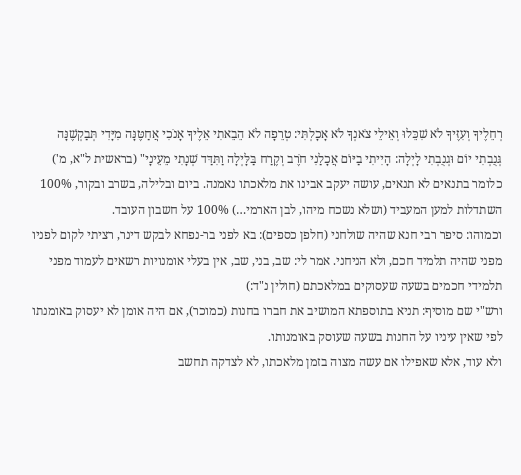רְחֵלֶיךָ וְעִזֶּיךָ לֹא שִׁכֵּלוּ וְאֵילֵי צֹאנְךָ לֹא אָכָלְתִּי: טְרֵפָה לֹא הֵבֵאתִי אֵלֶיךָ אָנֹכִי אֲחַטֶּנָּה מִיָּדִי תְּבַקְשֶׁנָּה גְּנֻבְתִי יוֹם וּגְנֻבְתִי לָיְלָה: הָיִיתִי בַיּוֹם אֲכָלַנִי חֹרֶב וְקֶרַח בַּלָּיְלָה וַתִּדַּד שְׁנָתִי מֵעֵינָי" (בראשית ל"א, מ')
כלומר בתנאים לא תנאים, עושה יעקב אבינו את מלאכתו נאמנה. ביום ובלילה, בשרב ובקור, 100% השתדלות למען המעביד (ושלא נשכח מיהו, לבן הארמי…) 100% על חשבון העובד.
וכמוהו: סיפר רבי חנא שהיה שולחני (חלפן כספים): בא לפני בר-נפחא לבקש דינר, רציתי לקום לפניו מפני שהיה תלמיד חכם, ולא הניחני. אמר לי: שב, בני, שב, אין בעלי אומנויות רשאים לעמוד מפני תלמידי חכמים בשעה שעסוקים במלאכתם (חולין נ"ד:)
ורש"י שם מוסיף: תניא בתוספתא המושיב את חברו בחנות (כמוכר), אם היה אומן לא יעסוק באומנתו לפי שאין עיניו על החנות בשעה שעוסק באומנותו.
ולא עוד, אלא שאפילו אם עשה מצוה בזמן מלאכתו, לא לצדקה תחשב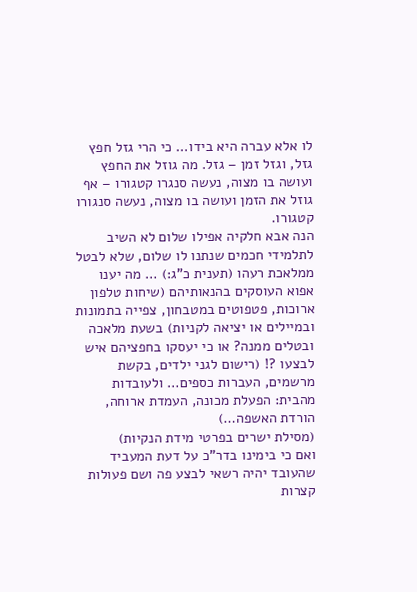לו אלא עברה היא בידו… כי הרי גזל חפץ גזל, וגזל זמן – גזל. מה גוזל את החפץ ועושה בו מצוה, נעשה סנגרו קטגורו – אף גוזל את הזמן ועושה בו מצוה, נעשה סנגורו קטגורו.
הנה אבא חלקיה אפילו שלום לא השיב לתלמידי חכמים שנתנו לו שלום, שלא לבטל ממלאכת רעהו (תענית כ"ג:) … מה יענו אפוא העוסקים בהנאותיהם (שיחות טלפון ארוכות, פטפוטים במטבחון, צפייה בתמונות ובמיילים או יציאה לקניות) בשעת מלאכה ובטלים ממנה? או כי יעסקו בחפציהם איש לבצעו ?! (רישום לגני ילדים, בקשת מרשמים, העברות כספים… ולעובדות מהבית: הפעלת מכונה, העמדת ארוחה, הורדת האשפה…)
(מסילת ישרים בפרטי מידת הנקיות)
ואם כי בימינו בדר"כ על דעת המעביד שהעובד יהיה רשאי לבצע פה ושם פעולות קצרות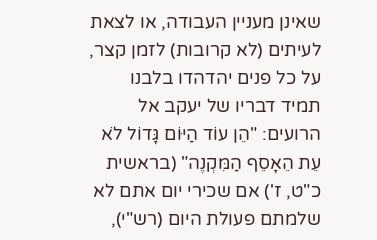שאינן מעניין העבודה, או לצאת לעיתים (לא קרובות) לזמן קצר, על כל פנים יהדהדו בלבנו תמיד דבריו של יעקב אל הרועים: "הֵן עוֹד הַיּוֹם גָּדוֹל לֹא עֵת הֵאָסֵף הַמִּקְנֶה" (בראשית כ"ט, ז') אם שכירי יום אתם לא שלמתם פעולת היום (רש"י),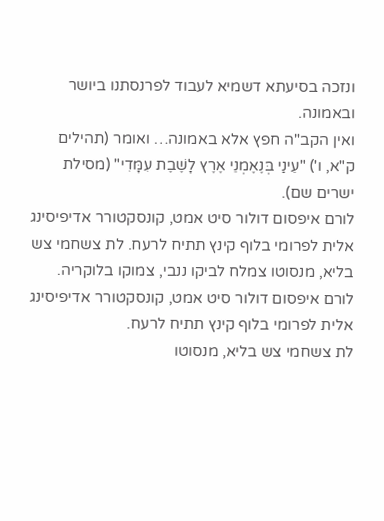ונזכה בסיעתא דשמיא לעבוד לפרנסתנו ביושר ובאמונה.
ואין הקב"ה חפץ אלא באמונה… ואומר (תהילים ק"א, ו') "עֵינַי בְּנֶאֶמְנֵי אֶרֶץ לָשֶׁבֶת עִמָּדִי" (מסילת ישרים שם).
לורם איפסום דולור סיט אמט, קונסקטורר אדיפיסינג אלית לפרומי בלוף קינץ תתיח לרעח. לת צשחמי צש בליא, מנסוטו צמלח לביקו ננבי, צמוקו בלוקריה.
לורם איפסום דולור סיט אמט, קונסקטורר אדיפיסינג אלית לפרומי בלוף קינץ תתיח לרעח.
לת צשחמי צש בליא, מנסוטו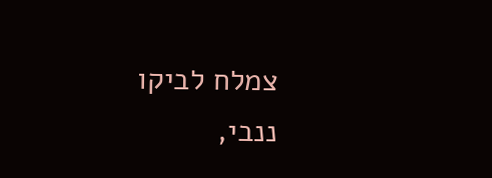צמלח לביקו ננבי,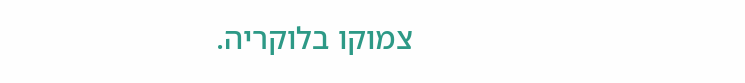צמוקו בלוקריה.